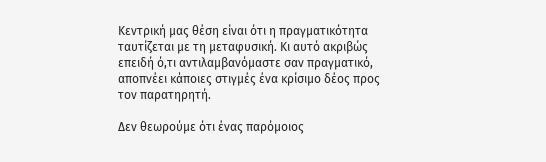Κεντρική μας θέση είναι ότι η πραγματικότητα ταυτίζεται με τη μεταφυσική. Κι αυτό ακριβώς επειδή ό,τι αντιλαμβανόμαστε σαν πραγματικό, αποπνέει κάποιες στιγμές ένα κρίσιμο δέος προς τον παρατηρητή.

Δεν θεωρούμε ότι ένας παρόμοιος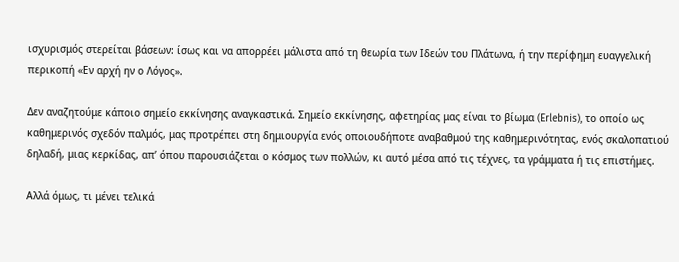ισχυρισμός στερείται βάσεων: ίσως και να απορρέει μάλιστα από τη θεωρία των Ιδεών του Πλάτωνα, ή την περίφημη ευαγγελική περικοπή «Εν αρχή ην ο Λόγος».

Δεν αναζητούμε κάποιο σημείο εκκίνησης αναγκαστικά. Σημείο εκκίνησης, αφετηρίας μας είναι το βίωμα (Erlebnis), το οποίο ως καθημερινός σχεδόν παλμός, μας προτρέπει στη δημιουργία ενός οποιουδήποτε αναβαθμού της καθημερινότητας, ενός σκαλοπατιού δηλαδή, μιας κερκίδας, απ’ όπου παρουσιάζεται ο κόσμος των πολλών, κι αυτό μέσα από τις τέχνες, τα γράμματα ή τις επιστήμες.

Αλλά όμως, τι μένει τελικά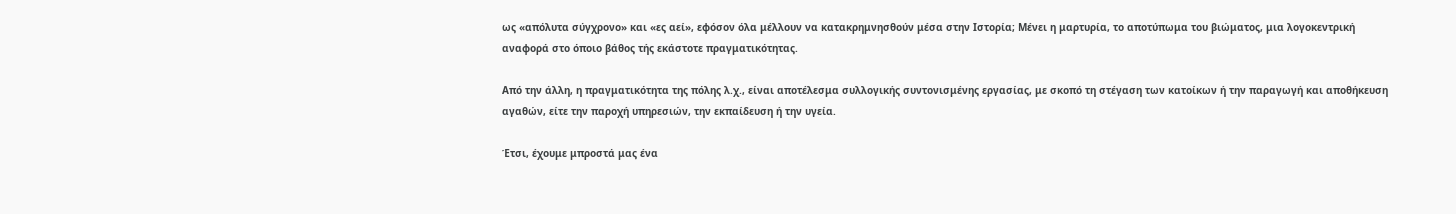ως «απόλυτα σύγχρονο» και «ες αεί», εφόσον όλα μέλλουν να κατακρημνησθούν μέσα στην Ιστορία; Μένει η μαρτυρία, το αποτύπωμα του βιώματος, μια λογοκεντρική αναφορά στο όποιο βάθος τής εκάστοτε πραγματικότητας.

Από την άλλη, η πραγματικότητα της πόλης λ.χ., είναι αποτέλεσμα συλλογικής συντονισμένης εργασίας, με σκοπό τη στέγαση των κατοίκων ή την παραγωγή και αποθήκευση αγαθών, είτε την παροχή υπηρεσιών, την εκπαίδευση ή την υγεία.

Έτσι, έχουμε μπροστά μας ένα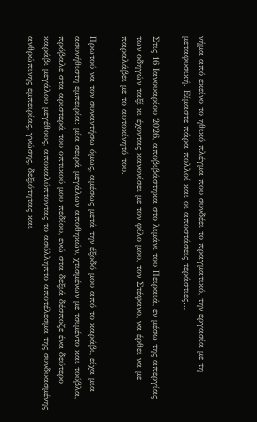νήμα από εκείνο το ηθικό πλέγμα που συνδέει το πραγματικό, την εργασία με τη μεταφυσική. Είμαστε πάρα πολλοί και οι αποστάσεις τεράστιες…

Στις 16 Ιανουαρίου 2026, αποβιβάστηκα στο λιμάνι του Πειραιά, εν μέσω της απεργίας των οδηγών ταξί κι έχοντας κανονίσει με τον φίλο μου, τον Στέφανο, να έρθει να με παραλάβει με το αυτοκίνητό του.

Πρωτού να τον συναντήσω όμως, αμέσως μετά την έξοδό μου από το καράβι, είχα μια ασυνήθιστη εμπειρία: μία σειρά μεγάλων αποθηκών, χτισμένων με τσιμέντο και τούβλα, πρόβαλε στα αριστερά του οπτικού μου πεδίου, ενώ στα δεξιά δέσποζε ένα δεύτερο καράβι μεγάλου μεγέθους, αποκαλύπτοντας το ασύλληπτο αποτέλεσμα της συνδυασμένης ανθρώπινης εμπειρίας, γνώσης, δεξιότητας και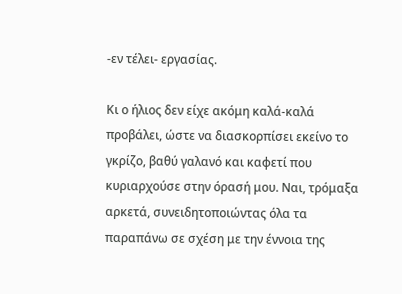-εν τέλει- εργασίας.

Κι ο ήλιος δεν είχε ακόμη καλά-καλά προβάλει, ώστε να διασκορπίσει εκείνο το γκρίζο, βαθύ γαλανό και καφετί που κυριαρχούσε στην όρασή μου. Ναι, τρόμαξα αρκετά, συνειδητοποιώντας όλα τα παραπάνω σε σχέση με την έννοια της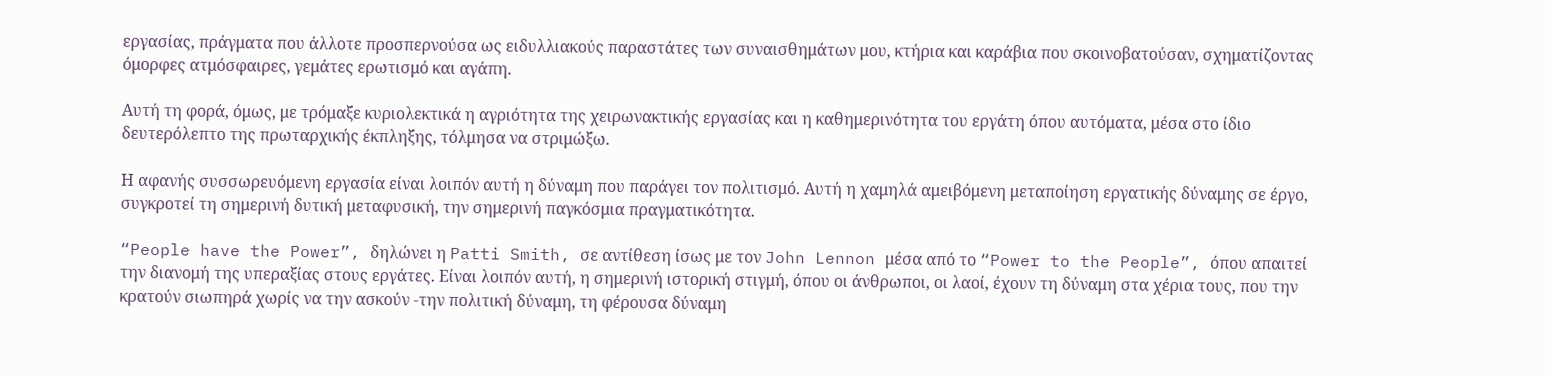εργασίας, πράγματα που άλλοτε προσπερνούσα ως ειδυλλιακούς παραστάτες των συναισθημάτων μου, κτήρια και καράβια που σκοινοβατούσαν, σχηματίζοντας όμορφες ατμόσφαιρες, γεμάτες ερωτισμό και αγάπη.

Αυτή τη φορά, όμως, με τρόμαξε κυριολεκτικά η αγριότητα της χειρωνακτικής εργασίας και η καθημερινότητα του εργάτη όπου αυτόματα, μέσα στο ίδιο δευτερόλεπτο της πρωταρχικής έκπληξης, τόλμησα να στριμώξω.

Η αφανής συσσωρευόμενη εργασία είναι λοιπόν αυτή η δύναμη που παράγει τον πολιτισμό. Αυτή η χαμηλά αμειβόμενη μεταποίηση εργατικής δύναμης σε έργο, συγκροτεί τη σημερινή δυτική μεταφυσική, την σημερινή παγκόσμια πραγματικότητα.

“People have the Power”, δηλώνει η Patti Smith, σε αντίθεση ίσως με τον John Lennon μέσα από το “Power to the People”, όπου απαιτεί την διανομή της υπεραξίας στους εργάτες. Είναι λοιπόν αυτή, η σημερινή ιστορική στιγμή, όπου οι άνθρωποι, οι λαοί, έχουν τη δύναμη στα χέρια τους, που την κρατούν σιωπηρά χωρίς να την ασκούν -την πολιτική δύναμη, τη φέρουσα δύναμη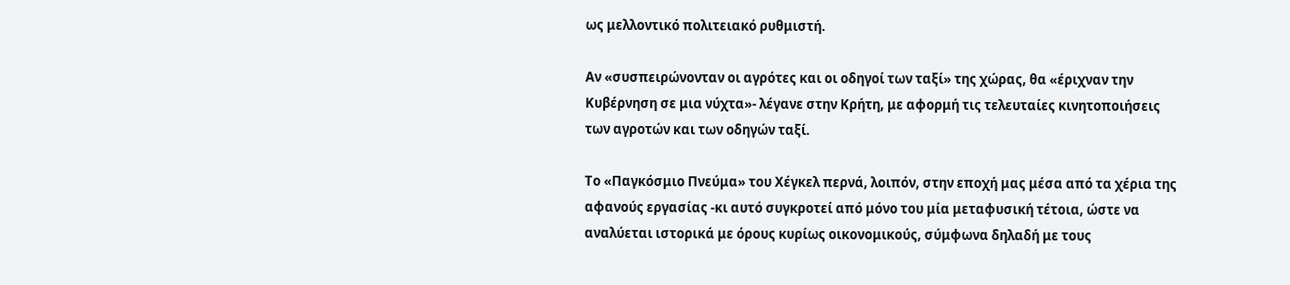ως μελλοντικό πολιτειακό ρυθμιστή.

Αν «συσπειρώνονταν οι αγρότες και οι οδηγοί των ταξί» της χώρας, θα «έριχναν την Κυβέρνηση σε μια νύχτα»- λέγανε στην Κρήτη, με αφορμή τις τελευταίες κινητοποιήσεις των αγροτών και των οδηγών ταξί.

Το «Παγκόσμιο Πνεύμα» του Χέγκελ περνά, λοιπόν, στην εποχή μας μέσα από τα χέρια της αφανούς εργασίας -κι αυτό συγκροτεί από μόνο του μία μεταφυσική τέτοια, ώστε να αναλύεται ιστορικά με όρους κυρίως οικονομικούς, σύμφωνα δηλαδή με τους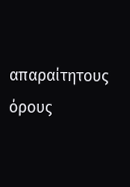απαραίτητους όρους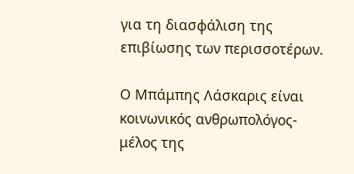για τη διασφάλιση της επιβίωσης των περισσοτέρων.

Ο Μπάμπης Λάσκαρις είναι κοινωνικός ανθρωπολόγος-μέλος της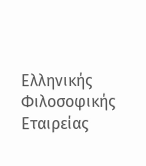Ελληνικής Φιλοσοφικής Εταιρείας